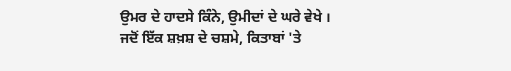ਉਮਰ ਦੇ ਹਾਦਸੇ ਕਿੰਨੇ, ਉਮੀਦਾਂ ਦੇ ਘਰੇ ਵੇਖੇ ।
ਜਦੋਂ ਇੱਕ ਸ਼ਖ਼ਸ਼ ਦੇ ਚਸ਼ਮੇ, ਕਿਤਾਬਾਂ 'ਤੇ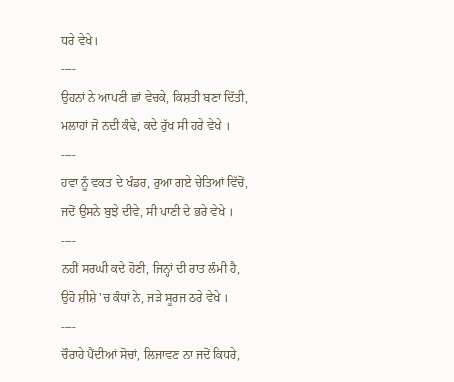ਧਰੇ ਵੇਖੇ।
----
ਉਹਨਾਂ ਨੇ ਆਪਣੀ ਛਾਂ ਵੇਚਕੇ, ਕਿਸ਼ਤੀ ਬਣਾ ਦਿੱਤੀ,
ਮਲਾਹਾਂ ਜੋ ਨਦੀ ਕੰਢੇ, ਕਦੇ ਰੁੱਖ ਸੀ ਹਰੇ ਵੇਖੇ ।
----
ਹਵਾ ਨੂੰ ਵਕਤ ਦੇ ਖੰਡਰ, ਰੁਆ ਗਏ ਚੇਤਿਆਂ ਵਿੱਚੋਂ,
ਜਦੋਂ ਉਸਨੇ ਬੁਝੇ ਦੀਵੇ, ਸੀ ਪਾਣੀ ਦੇ ਭਰੇ ਵੇਖੇ ।
----
ਨਹੀਂ ਸਰਘੀ ਕਦੇ ਹੋਣੀ, ਜਿਨ੍ਹਾਂ ਦੀ ਰਾਤ ਲੰਮੀ ਹੈ,
ਉਹੋ ਸ਼ੀਸ਼ੇ 'ਚ ਕੰਧਾਂ ਨੇ, ਜੜੇ ਸੂਰਜ ਠਰੇ ਵੇਖੇ ।
----
ਚੌਰਾਹੇ ਪੈਂਦੀਆਂ ਸੋਚਾਂ, ਲਿਜਾਵਣ ਨਾ ਜਦੋਂ ਕਿਧਰੇ,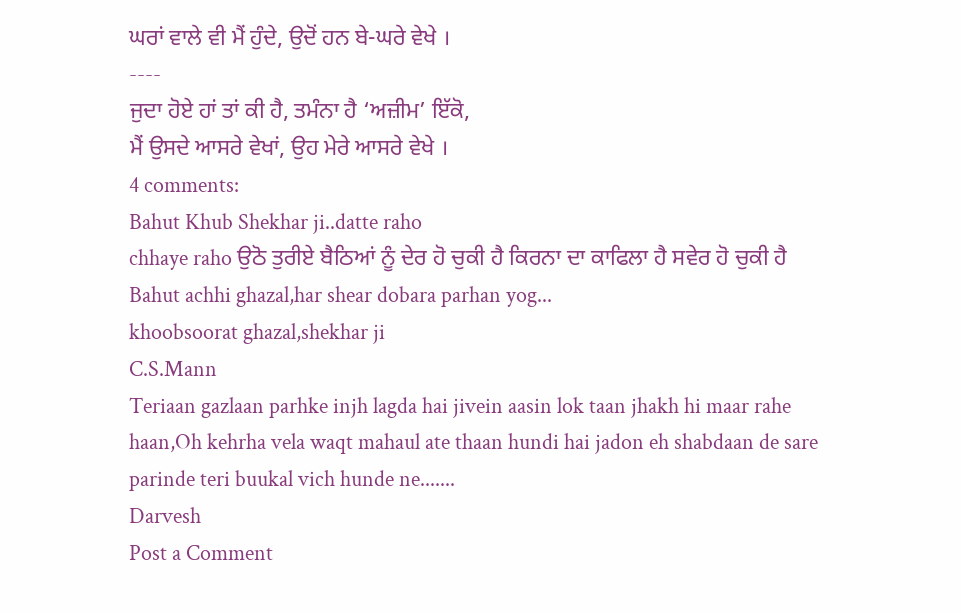ਘਰਾਂ ਵਾਲੇ ਵੀ ਮੈਂ ਹੁੰਦੇ, ਉਦੋਂ ਹਨ ਬੇ-ਘਰੇ ਵੇਖੇ ।
----
ਜੁਦਾ ਹੋਏ ਹਾਂ ਤਾਂ ਕੀ ਹੈ, ਤਮੰਨਾ ਹੈ ‘ਅਜ਼ੀਮ’ ਇੱਕੋ,
ਮੈਂ ਉਸਦੇ ਆਸਰੇ ਵੇਖਾਂ, ਉਹ ਮੇਰੇ ਆਸਰੇ ਵੇਖੇ ।
4 comments:
Bahut Khub Shekhar ji..datte raho
chhaye raho ਉਠੋ ਤੁਰੀਏ ਬੈਠਿਆਂ ਨੂੰ ਦੇਰ ਹੋ ਚੁਕੀ ਹੈ ਕਿਰਨਾ ਦਾ ਕਾਫਿਲਾ ਹੈ ਸਵੇਰ ਹੋ ਚੁਕੀ ਹੈ
Bahut achhi ghazal,har shear dobara parhan yog...
khoobsoorat ghazal,shekhar ji
C.S.Mann
Teriaan gazlaan parhke injh lagda hai jivein aasin lok taan jhakh hi maar rahe haan,Oh kehrha vela waqt mahaul ate thaan hundi hai jadon eh shabdaan de sare parinde teri buukal vich hunde ne.......
Darvesh
Post a Comment